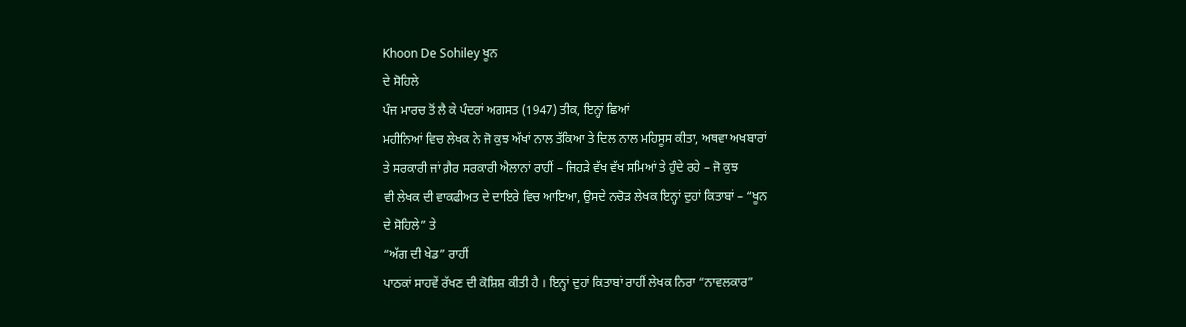Khoon De Sohiley ਖੂਨ
ਦੇ ਸੋਹਿਲੇ
ਪੰਜ ਮਾਰਚ ਤੋਂ ਲੈ ਕੇ ਪੰਦਰਾਂ ਅਗਸਤ (1947) ਤੀਕ, ਇਨ੍ਹਾਂ ਛਿਆਂ
ਮਹੀਨਿਆਂ ਵਿਚ ਲੇਖਕ ਨੇ ਜੋ ਕੁਝ ਅੱਖਾਂ ਨਾਲ ਤੱਕਿਆ ਤੇ ਦਿਲ ਨਾਲ ਮਹਿਸੂਸ ਕੀਤਾ, ਅਥਵਾ ਅਖਬਾਰਾਂ
ਤੇ ਸਰਕਾਰੀ ਜਾਂ ਗ਼ੈਰ ਸਰਕਾਰੀ ਐਲਾਨਾਂ ਰਾਹੀਂ – ਜਿਹੜੇ ਵੱਖ ਵੱਖ ਸਮਿਆਂ ਤੇ ਹੁੰਦੇ ਰਹੇ – ਜੋ ਕੁਝ
ਵੀ ਲੇਖਕ ਦੀ ਵਾਕਫੀਅਤ ਦੇ ਦਾਇਰੇ ਵਿਚ ਆਇਆ, ਉਸਦੇ ਨਚੋੜ ਲੇਖਕ ਇਨ੍ਹਾਂ ਦੁਹਾਂ ਕਿਤਾਬਾਂ – “ਖੂਨ
ਦੇ ਸੋਹਿਲੇ” ਤੇ
“ਅੱਗ ਦੀ ਖੇਡ” ਰਾਹੀਂ
ਪਾਠਕਾਂ ਸਾਹਵੇਂ ਰੱਖਣ ਦੀ ਕੋਸ਼ਿਸ਼ ਕੀਤੀ ਹੈ । ਇਨ੍ਹਾਂ ਦੁਹਾਂ ਕਿਤਾਬਾਂ ਰਾਹੀਂ ਲੇਖਕ ਨਿਰਾ “ਨਾਵਲਕਾਰ”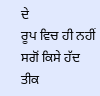ਦੇ
ਰੂਪ ਵਿਚ ਹੀ ਨਹੀਂ ਸਗੋਂ ਕਿਸੇ ਹੱਦ ਤੀਕ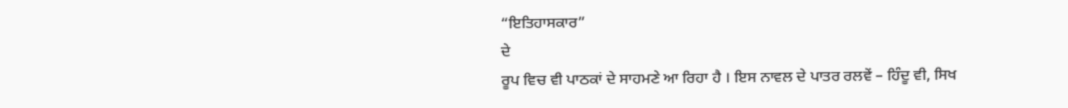“ਇਤਿਹਾਸਕਾਰ”
ਦੇ
ਰੂਪ ਵਿਚ ਵੀ ਪਾਠਕਾਂ ਦੇ ਸਾਹਮਣੇ ਆ ਰਿਹਾ ਹੈ । ਇਸ ਨਾਵਲ ਦੇ ਪਾਤਰ ਰਲਵੇਂ – ਹਿੰਦੂ ਵੀ, ਸਿਖ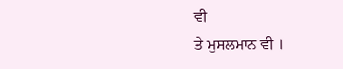ਵੀ
ਤੇ ਮੁਸਲਮਾਨ ਵੀ ।